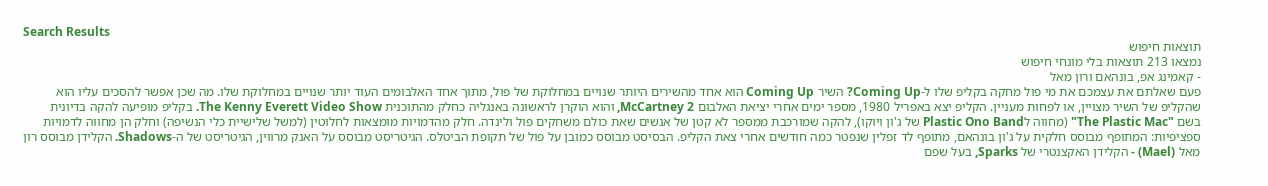Search Results
תוצאות חיפוש
נמצאו 213 תוצאות בלי מונחי חיפוש
- קאמינג אפ, בונהאם ורון מאל
פעם שאלתם את עצמכם את מי פול מחקה בקליפ שלו ל-Coming Up? השיר Coming Up הוא אחד מהשירים היותר שנויים במחלוקת של פול, מתוך אחד האלבומים העוד יותר שנויים במחלוקת שלו. מה שכן אפשר להסכים עליו הוא שהקליפ של השיר מצויין, או לפחות מעניין. הקליפ יצא באפריל 1980, מספר ימים אחרי יציאת האלבום McCartney 2, והוא הוקרן לראשונה באנגליה כחלק מהתוכנית The Kenny Everett Video Show. בקליפ מופיעה להקה בדיונית בשם "The Plastic Mac" (מחווה לPlastic Ono Band של ג'ון ויוקו), להקה שמורכבת ממספר לא קטן של אנשים שאת כולם משחקים פול ולינדה. חלק מהדמויות מומצאות לחלוטין (למשל שלישיית כלי הנשיפה) וחלק הן מחווה לדמויות ספציפיות: המתופף מבוסס חלקית על ג'ון בונהאם, מתופף לד זפלין שנפטר כמה חודשים אחרי צאת הקליפ. הבסיסט מבוסס כמובן על פול של תקופת הביטלס. הגיטריסט מבוסס על האנק מרווין, הגיטריסט של ה-Shadows. הקלידן מבוסס רון מאל (Mael) - הקלידן האקצנטרי של Sparks, בעל שפם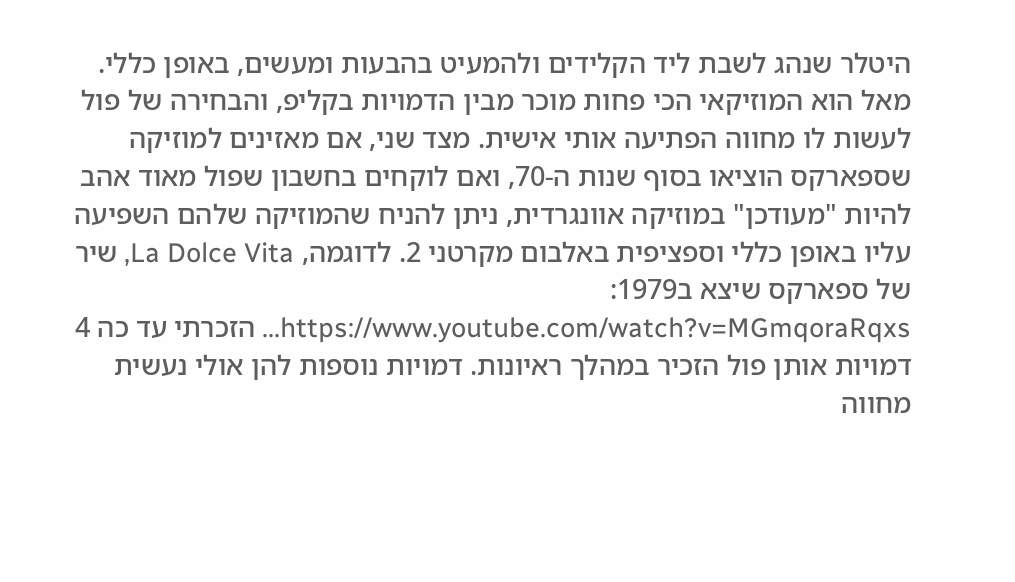היטלר שנהג לשבת ליד הקלידים ולהמעיט בהבעות ומעשים, באופן כללי. מאל הוא המוזיקאי הכי פחות מוכר מבין הדמויות בקליפ, והבחירה של פול לעשות לו מחווה הפתיעה אותי אישית. מצד שני, אם מאזינים למוזיקה שספארקס הוציאו בסוף שנות ה-70, ואם לוקחים בחשבון שפול מאוד אהב להיות "מעודכן" במוזיקה אוונגרדית, ניתן להניח שהמוזיקה שלהם השפיעה עליו באופן כללי וספציפית באלבום מקרטני 2. לדוגמה, La Dolce Vita, שיר של ספארקס שיצא ב1979: https://www.youtube.com/watch?v=MGmqoraRqxs... הזכרתי עד כה 4 דמויות אותן פול הזכיר במהלך ראיונות. דמויות נוספות להן אולי נעשית מחווה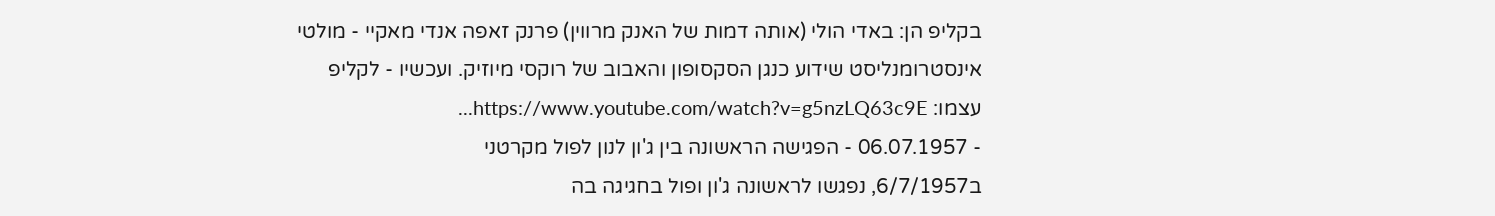בקליפ הן: באדי הולי (אותה דמות של האנק מרווין) פרנק זאפה אנדי מאקיי - מולטי אינסטרומנליסט שידוע כנגן הסקסופון והאבוב של רוקסי מיוזיק. ועכשיו - לקליפ עצמו: https://www.youtube.com/watch?v=g5nzLQ63c9E...
- 06.07.1957 - הפגישה הראשונה בין ג'ון לנון לפול מקרטני
ב6/7/1957, נפגשו לראשונה ג'ון ופול בחגיגה בה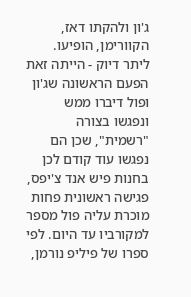ג'ון ולהקתו דאז, הקוורימן, הופיעו. ליתר דיוק - הייתה זאת הפעם הראשונה שג'ון ופול דיברו ממש ונפגשו בצורה "רשמית", שכן הם נפגשו עוד קודם לכן בחנות פיש אנד צ'יפס, פגישה ראשונית פחות מוכרת עליה פול מספר למקורביו עד היום. לפי ספרו של פיליפ נורמן,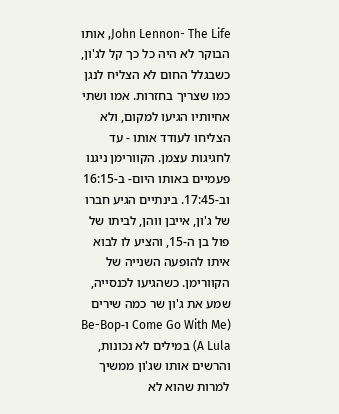John Lennon- The Life, אותו הבוקר לא היה כל כך קל לג'ון, כשבגלל החום לא הצליח לנגן כמו שצריך בחזרות. אמו ושתי אחיותיו הגיעו למקום, ולא הצליחו לעודד אותו - עד לחגיגות עצמן. הקוורימן ניגנו פעמיים באותו היום- ב-16:15 וב-17:45. בינתיים הגיע חברו של ג'ון, אייבן ווהן, לביתו של פול בן ה-15, והציע לו לבוא איתו להופעה השנייה של הקוורימן. כשהגיעו לכנסייה, שמע את ג'ון שר כמה שירים (Come Go With Me ו-Be-Bop A Lula) במילים לא נכונות, והרשים אותו שג'ון ממשיך למרות שהוא לא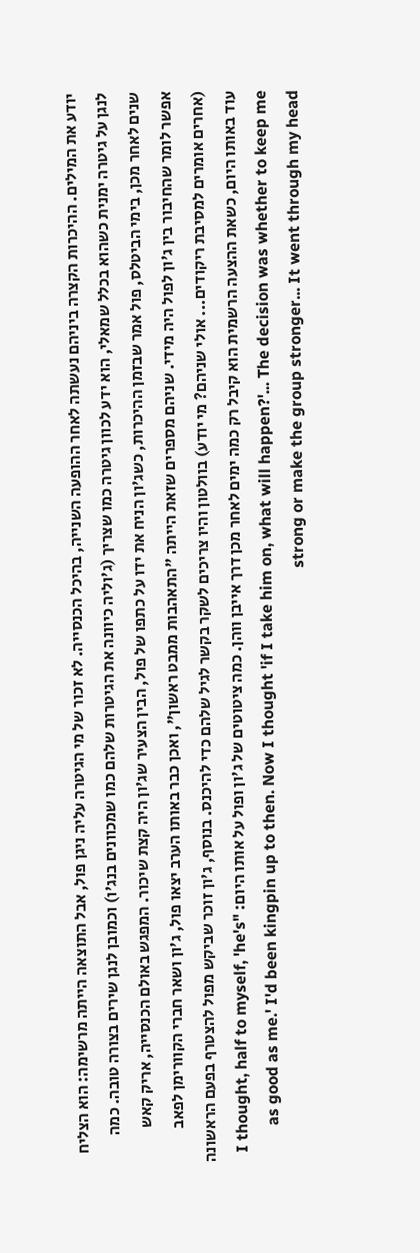יודע את המילים. ההיכרות הקצרה ביניהם נעשתה לאחר ההופעה השנייה, בהיכל הכנסייה. לא זכור של מי הגיטרה עליה ניגן פול, אבל התוצאה הייתה מרשימה: הוא הצליח לנגן על גיטרה ימנית כשהוא בכלל שמאלי, הוא ידע לכוון גיטרה כמו שצריך (ג'וליה כיוונה את הגיטרות שלהם כמו שמכוונים בנג'ו) וכמובן לנגן שירים בצורה טובה. כמה שנים לאחר מכן, בימי הביטלס, פול אמר שבזמן ההיכרות, כשג'ון הניח את ידו על כתפו של פול, הבין הצעיר שג'ון היה קצת שיכור. המפגש באולם הכנסייה, אריק קאש אפשר לומר שהחיבור בין ג'ון לפול היה מידי. שניהם מספרים שזאת הייתה "התאהבות ממבט ראשון", ואכן כבר באותו הערב יצאו פול, ג'ון ושאר חברי הקוורימן לפאב (אחרים אומרים למסיבת ריקודים... אולי שניהם? מי יודע) בוולטון והיו צריכים לשקר בקשר לגיל שלהם כדי להיכנס. בנוסף, ג'ון זוכר שביקש מפול להצטרף בפעם הראשונה עוד באותו היום, כשאת ההצעה הרשמית הוא קיבל רק כמה ימים לאחר מכן דרך אייבן ווהן. כמה ציטוטים של ג'ון ופול על אותו היום: "I thought, half to myself, 'he's as good as me.' I'd been kingpin up to then. Now I thought 'if I take him on, what will happen?'... The decision was whether to keep me strong or make the group stronger... It went through my head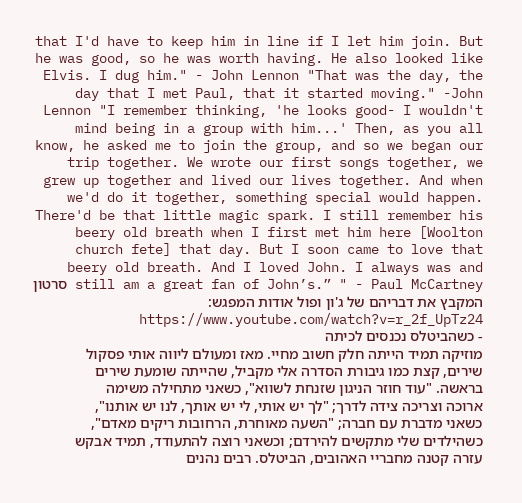that I'd have to keep him in line if I let him join. But he was good, so he was worth having. He also looked like Elvis. I dug him." - John Lennon "That was the day, the day that I met Paul, that it started moving." -John Lennon "I remember thinking, 'he looks good- I wouldn't mind being in a group with him...' Then, as you all know, he asked me to join the group, and so we began our trip together. We wrote our first songs together, we grew up together and lived our lives together. And when we'd do it together, something special would happen. There'd be that little magic spark. I still remember his beery old breath when I first met him here [Woolton church fete] that day. But I soon came to love that beery old breath. And I loved John. I always was and still am a great fan of John’s.” " - Paul McCartney סרטון המקבץ את דבריהם של ג'ון ופול אודות המפגש: https://www.youtube.com/watch?v=r_2f_UpTz24
- כשהביטלס נכנסים לכיתה
מוזיקה תמיד הייתה חלק חשוב מחיי. מאז ומעולם ליווה אותי פסקול שירים, קצת כמו גיבורת הסדרה אלי מקביל, שהייתה שומעת שירים בראשה. "עוד חוזר הניגון שזנחת לשווא", כשאני מתחילה משימה ארוכה וצריכה צידה לדרך; "לך יש אותי, לי יש אותך, לנו יש אותנו", כשאני מדברת עם חברה; "השעה מאוחרת, הרחובות ריקים מאדם", כשהילדים שלי מתקשים להירדם; וכשאני רוצה להתעודד, תמיד אבקש עזרה קטנה מחבריי האהובים, הביטלס. רבים נהנים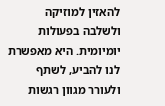להאזין למוזיקה ולשלבה בפעולות יומיומית. היא מאפשרת לנו להביע, לשתף ולעורר מגוון רגשות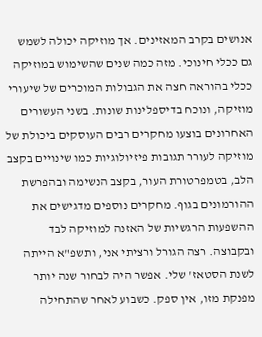אנושים בקרב המאזינים. אך מוזיקה יכולה לשמש גם ככלי חינוכי. מזה כמה שנים שהשימוש במוזיקה ככלי בהוראה חצה את הגבולות המוכרים של שיעורי מוזיקה, ונוכח בדיספלינות שונות. בשני העשורים האחרונים בוצעו מחקרים רבים העוסקים ביכולת של מוזיקה לעורר תגובות פיזיולוגיות כמו שינויים בקצב הלב, בטמפרטורת העור, בקצב הנשימה ובהפרשת ההורמונים בגוף. מחקרים נוספים מדגישים את ההשפעות הרגשיות של האזנה למוזיקה לבד ובקבוצה. רצה הגורל ורציתי אני, ותשפ"א הייתה לשנת הסטאז' שלי. אפשר היה לבחור שנה יותר מפנקת מזו, אין ספק. כשבוע לאחר שהתחילה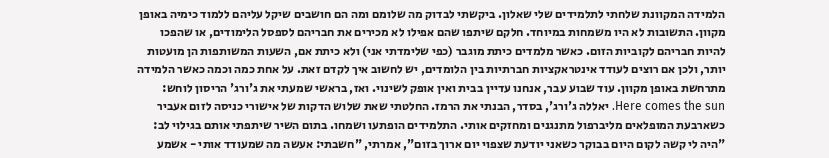הלמידה המקוונת שלחתי לתלמידים שלי שאלון. ביקשתי לבדוק מה שלומם ומה הם חושבים שיקל עליהם ללמוד כימיה באופן מקוון. התשובות לא היו משמחות במיוחד. חלקם שיתפו שהם אפילו לא מכירים את חבריהם לספסל הלימודים, או שהפכו להיות חבריהם לקוביות הזום. כאשר מלמדים כיתת מוגבר (כפי שלימדתי אני) ולא כיתת אם, השעות המשותפות הן מועטות יותר, ולכן אם רוצים לעודד אינטראקציות חברתיות בין הלומדים, יש לחשוב איך לקדם זאת. על אחת כמה וכמה כאשר הלמידה מתרחשת באופן מקוון. עוד שבוע עבר, אנחנו עדיין בבית ואין אופק לשינוי. ואז, בראשי שמעתי את ג'ורג' הריסון לוחש: Here comes the sun. יאללה ג'ורג', בסדר, הבנתי את הרמז. החלטתי שאת שלוש הדקות של אישורי כניסה לזום אעביר כשארבעת המופלאים מליברפול מתנגנים ומחזקים אותי. התלמידים הופתעו ושמחו. בתום השיר שיתפתי אותם בגילוי לב: "היה לי קשה לקום היום בבוקר כשאני יודעת שצפוי יום ארוך בזום", אמרתי, "חשבתי: אעשה מה שמעודד אותי - אשמע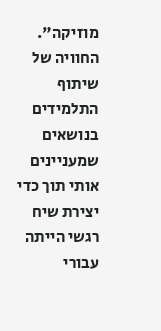מוזיקה". החוויה של שיתוף התלמידים בנושאים שמעניינים אותי תוך כדי יצירת שיח רגשי הייתה עבורי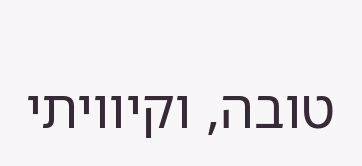טובה, וקיוויתי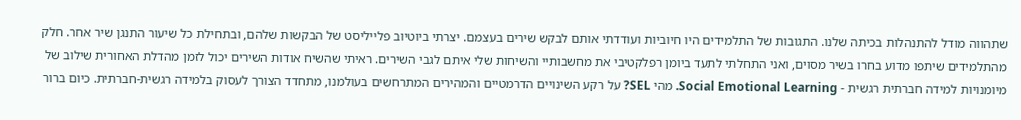שתהווה מודל להתנהלות בכיתה שלנו. התגובות של התלמידים היו חיוביות ועודדתי אותם לבקש שירים בעצמם. יצרתי ביוטיוב פלייליסט של הבקשות שלהם, ובתחילת כל שיעור התנגן שיר אחר. חלק מהתלמידים שיתפו מדוע בחרו בשיר מסוים, ואני התחלתי לתעד ביומן רפלקטיבי את מחשבותיי והשיחות שלי איתם לגבי השירים. ראיתי שהשיח אודות השירים יכול לזמן מהדלת האחורית שילוב של מיומנויות למידה חברתית רגשית - Social Emotional Learning. מהי SEL? על רקע השינויים הדרמטיים והמהירים המתרחשים בעולמנו, מתחדד הצורך לעסוק בלמידה רגשית-חברתית. כיום ברור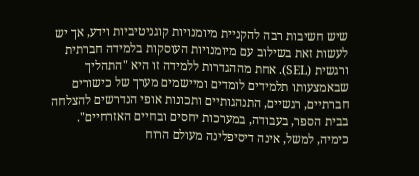שיש חשיבות רבה להקניית מיומנויות קוגניטיביות וידע, אך יש לעשות זאת בשילוב עם מיומנויות העוסקות בלמידה חברתית ורגשית (SEL). אחת מההגדרות ללמידה זו היא "התהליך שבאמצעותו תלמידים לומדים ומיישמים מערך של כישורים חברתיים, רגשיים, התנהגותיים ותכונות אופי הנדרשים להצלחה בבית הספר, בעבודה, במערכות יחסים ובחיים האזרחיים". כימיה, למשל, אינה דיסיפלינה מעולם הרוח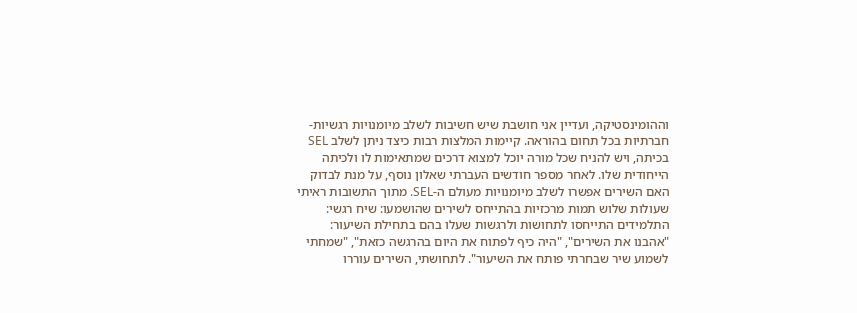וההומינסטיקה, ועדיין אני חושבת שיש חשיבות לשלב מיומנויות רגשיות-חברתיות בכל תחום בהוראה. קיימות המלצות רבות כיצד ניתן לשלב SEL בכיתה, ויש להניח שכל מורה יוכל למצוא דרכים שמתאימות לו ולכיתה הייחודית שלו. לאחר מספר חודשים העברתי שאלון נוסף, על מנת לבדוק האם השירים אפשרו לשלב מיומנויות מעולם ה-SEL. מתוך התשובות ראיתי שעולות שלוש תמות מרכזיות בהתייחס לשירים שהושמעו: שיח רגשי: התלמידים התייחסו לתחושות ולרגשות שעלו בהם בתחילת השיעור: "אהבנו את השירים", "היה כיף לפתוח את היום בהרגשה כזאת", "שמחתי לשמוע שיר שבחרתי פותח את השיעור". לתחושתי, השירים עוררו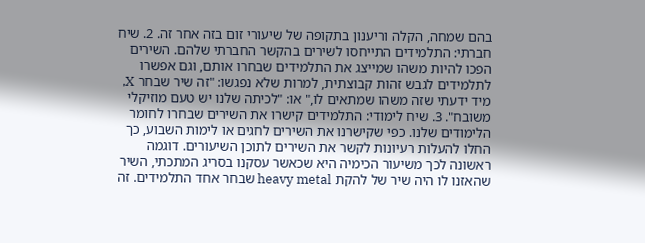בהם שמחה, הקלה וריענון בתקופה של שיעורי זום בזה אחר זה. 2. שיח חברתי: התלמידים התייחסו לשירים בהקשר החברתי שלהם. השירים הפכו להיות משהו שמייצג את התלמידים שבחרו אותם, וגם אפשרו לתלמידים לגבש זהות קבוצתית, למרות שלא נפגשו: "זה שיר שבחר X, מיד ידעתי שזה משהו שמתאים לו," או: "לכיתה שלנו יש טעם מוזיקלי משובח". 3. שיח לימודי: התלמידים קישרו את השירים שבחרו לחומר הלימודים שלנו. כפי שקישרנו את השירים לחגים או לימות השבוע, כך החלו להעלות רעיונות לקשר את השירים לתוכן השיעורים. דוגמה ראשונה לכך משיעור הכימיה היא שכאשר עסקנו בסריג המתכתי, השיר שהאזנו לו היה שיר של להקת heavy metal שבחר אחד התלמידים. זה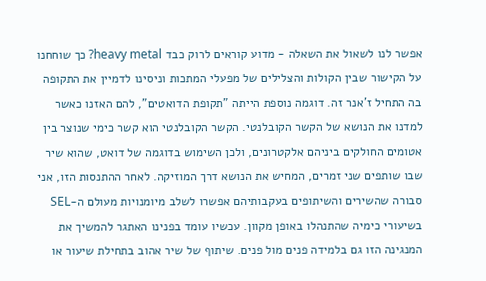אפשר לנו לשאול את השאלה - מדוע קוראים לרוק כבד heavy metal? כך שוחחנו על הקישור שבין הקולות והצלילים של מפעלי המתכות וניסינו לדמיין את התקופה בה התחיל ז'אנר זה. דוגמה נוספת הייתה "תקופת הדואטים", להם האזנו כאשר למדנו את הנושא של הקשר הקובלנטי. הקשר הקובלנטי הוא קשר כימי שנוצר בין אטומים החולקים ביניהם אלקטרונים, ולכן השימוש בדוגמה של דואט, שהוא שיר שבו שותפים שני זמרים, המחיש את הנושא דרך המוזיקה. לאחר ההתנסות הזו, אני סבורה שהשירים והשיתופים בעקבותיהם אפשרו לשלב מיומנויות מעולם ה-SEL בשיעורי כימיה שהתנהלו באופן מקוון. עכשיו עומד בפנינו האתגר להמשיך את המנגינה הזו גם בלמידה פנים מול פנים. שיתוף של שיר אהוב בתחילת שיעור או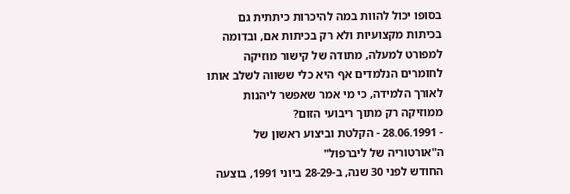בסופו יכול להוות במה להיכרות כיתתית גם בכיתות מקצועיות ולא רק בכיתות אם, ובדומה למפורט למעלה, מתודה של קישור מוזיקה לחומרים הנלמדים אף היא כלי ששווה לשלב אותו לאורך הלמידה, כי מי אמר שאפשר ליהנות ממוזיקה רק מתוך ריבועי הזום?
- 28.06.1991 - הקלטת וביצוע ראשון של ה"אורטוריה של ליברפול"
החודש לפני 30 שנה, ב-28-29 ביוני 1991, בוצעה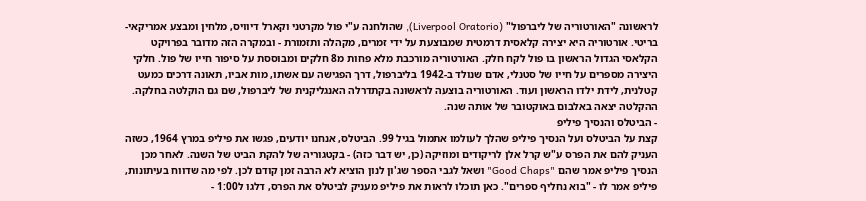לראשונה "האורטוריה של ליברפול" (Liverpool Oratorio), שהולחנה ע"י פול מקרטני וקארל דיוויס, מלחין ומבצע אמריקאי-בריטי. אורטוריה היא יצירה קלאסית דרמטית שמבוצעת על ידי זמרים, מקהלה ותזמורת - ובמקרה הזה מדובר בפרויקט הקלאסי הגדול הראשון בו פול לקח חלק. האורטוריה מורכבת מלא פחות מ8 חלקים ומבוססת על סיפור חייו של פול. חלקי היצירה מספרים על חייו של סטנלי, אדם שנולד ב-1942 בליברפול, דרך הפגישה עם אשתו, מות אביו, תאונה דרכים כמעט קטלנית, לידת ילדו הראשון ועוד. האורטוריה בוצעה לראשונה בקתדרלה האנגליקנית של ליברפול, שם גם הוקלטה בחלקה. ההקלטה יצאה באלבום באוקטובר של אותה שנה.
- הביטלס והנסיך פיליפ
קצת על הביטלס ועל הנסיך פיליפ שהלך לעולמו אתמול בגיל 99. הביטלס, אנחנו יודעים, פגשו את פיליפ במרץ 1964, כשזה העניק להם את הפרס ע"ש קרל אלן לריקודים ומוזיקה (כן, יש דבר כזה) - בקטגוריה של להקת הביט של השנה. לאחר מכן הנסיך פיליפ אמר שהם "Good Chaps" ושאל לגבי הספר שג'ון לנון הוציא לא הרבה זמן קודם לכן. לפי מה שדווח בעיתונות, פיליפ אמר לו - "בוא נחליף ספרים". כאן תוכלו לראות את פיליפ מעניק לביטלס את הפרס, דלגו ל1:00 -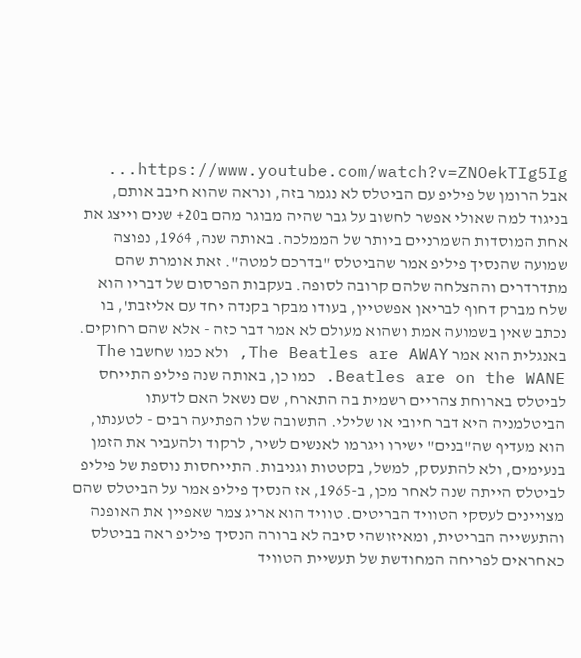https://www.youtube.com/watch?v=ZNOekTIg5Ig... אבל הרומן של פיליפ עם הביטלס לא נגמר בזה, ונראה שהוא חיבב אותם, בניגוד למה שאולי אפשר לחשוב על גבר שהיה מבוגר מהם ב20+ שנים וייצג את אחת המוסדות השמרניים ביותר של הממלכה. באותה שנה, 1964, נפוצה שמועה שהנסיך פיליפ אמר שהביטלס "בדרכם למטה". זאת אומרת שהם מתדרדרים וההצלחה שלהם קרובה לסופה. בעקבות הפרסום של דבריו הוא שלח מברק דחוף לבריאן אפשטיין, בעודו מבקר בקנדה יחד עם אליזבת', בו נכתב שאין בשמועה אמת ושהוא מעולם לא אמר דבר כזה - אלא שהם רחוקים. באנגלית הוא אמר The Beatles are AWAY, ולא כמו שחשבו The Beatles are on the WANE. כמו כן, באותה שנה פיליפ התייחס לביטלס בארוחת צהריים רשמית בה התארח, שם נשאל האם לדעתו הביטלמניה היא דבר חיובי או שלילי. התשובה שלו הפתיעה רבים - לטענתו, הוא מעדיף שה"בנים" ישירו ויגרמו לאנשים לשיר, לרקוד ולהעביר את הזמן בנעימים, ולא להתעסק, למשל, בקטטות וגניבות. התייחסות נוספת של פיליפ לביטלס הייתה שנה לאחר מכן, ב-1965, אז הנסיך פיליפ אמר על הביטלס שהם מצויינים לעסקי הטוויד הבריטים. טוויד הוא אריג צמר שאפיין את האופנה והתעשייה הבריטית, ומאיזושהי סיבה לא ברורה הנסיך פיליפ ראה בביטלס כאחראים לפריחה המחודשת של תעשיית הטוויד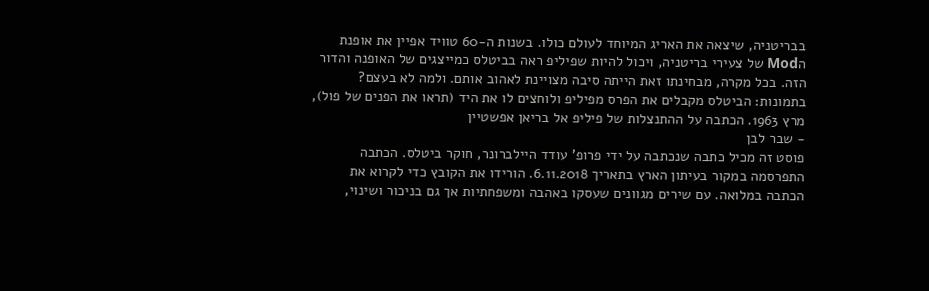בבריטניה, שיצאה את האריג המיוחד לעולם כולו. בשנות ה-60 טוויד אפיין את אופנת הMod של צעירי בריטניה, ויכול להיות שפיליפ ראה בביטלס כמייצגים של האופנה והדור הזה. בכל מקרה, מבחינתו זאת הייתה סיבה מצויינת לאהוב אותם. ולמה לא בעצם? בתמונות: הביטלס מקבלים את הפרס מפיליפ ולוחצים לו את היד (תראו את הפנים של פול), מרץ 1963. הכתבה על ההתנצלות של פיליפ אל בריאן אפשטיין
- שבר לבן
פוסט זה מכיל כתבה שנכתבה על ידי פרופ' עודד היילברונר, חוקר ביטלס. הכתבה התפרסמה במקור בעיתון הארץ בתאריך 6.11.2018. הורידו את הקובץ כדי לקרוא את הכתבה במלואה. עם שירים מגוונים שעסקו באהבה ומשפחתיות אך גם בניכור ושינוי,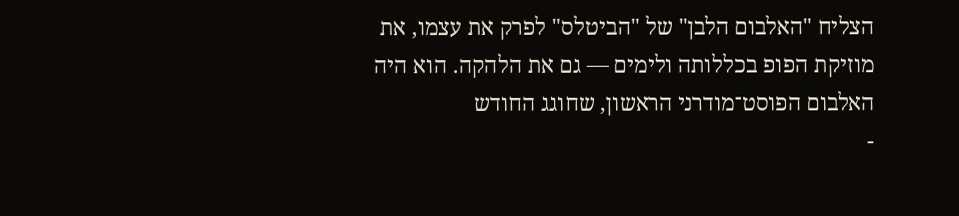הצליח "האלבום הלבן" של "הביטלס" לפרק את עצמו, את מוזיקת הפופ בכללותה ולימים — גם את הלהקה. הוא היה האלבום הפוסט־מודרני הראשון, שחוגג החודש
-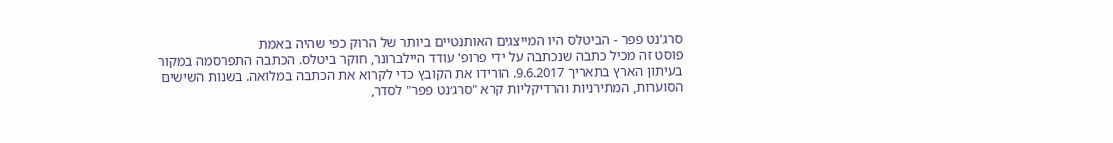סרג'נט פפר - הביטלס היו המייצגים האותנטיים ביותר של הרוק כפי שהיה באמת
פוסט זה מכיל כתבה שנכתבה על ידי פרופ' עודד היילברונר, חוקר ביטלס. הכתבה התפרסמה במקור בעיתון הארץ בתאריך 9.6.2017. הורידו את הקובץ כדי לקרוא את הכתבה במלואה. בשנות השישים הסוערות, המתירניות והרדיקליות קרא "סרג׳נט פפר" לסדר,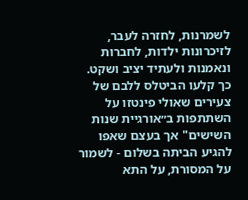לשמרנות, לחזרה לעבר, לזיכרונות ילדות, לחברות ונאמנות ולעתיד יציב ושקט. כך קלעו הביטלס ללבם של צעירים שאולי פינטזו על השתתפות ב״אורגיית שנות השישים" אך בעצם שאפו להגיע הביתה בשלום - לשמור על המסורת, על התא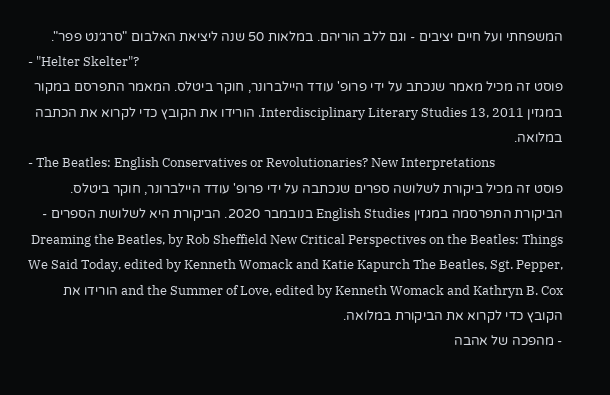המשפחתי ועל חיים יציבים - וגם ללב הוריהם. במלאות 50 שנה ליציאת האלבום "סרג׳נט פפר".
- "Helter Skelter"?
פוסט זה מכיל מאמר שנכתב על ידי פרופ' עודד היילברונר, חוקר ביטלס. המאמר התפרסם במקור במגזין Interdisciplinary Literary Studies 13, 2011. הורידו את הקובץ כדי לקרוא את הכתבה במלואה.
- The Beatles: English Conservatives or Revolutionaries? New Interpretations
פוסט זה מכיל ביקורת לשלושה ספרים שנכתבה על ידי פרופ' עודד היילברונר, חוקר ביטלס. הביקורת התפרסמה במגזין English Studies בנובמבר 2020. הביקורת היא לשלושת הספרים - Dreaming the Beatles, by Rob Sheffield New Critical Perspectives on the Beatles: Things We Said Today, edited by Kenneth Womack and Katie Kapurch The Beatles, Sgt. Pepper, and the Summer of Love, edited by Kenneth Womack and Kathryn B. Cox הורידו את הקובץ כדי לקרוא את הביקורת במלואה.
- מהפכה של אהבה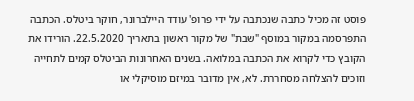פוסט זה מכיל כתבה שנכתבה על ידי פרופ' עודד היילברונר, חוקר ביטלס. הכתבה התפרסמה במקור במוסף "שבת" של מקור ראשון בתאריך 22.5.2020. הורידו את הקובץ כדי לקרוא את הכתבה במלואה. בשנים האחרונות הביטלס קמים לתחייה וזוכים להצלחה מסחררת. לא, אין מדובר במיזם מוסיקלי או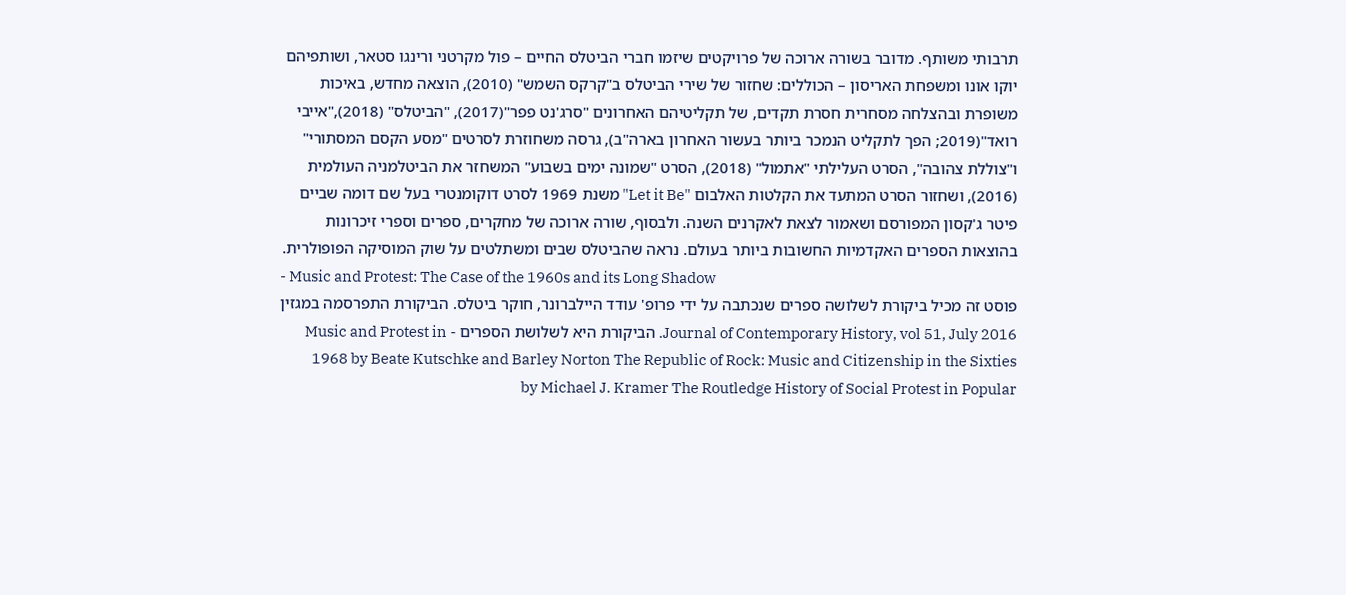תרבותי משותף. מדובר בשורה ארוכה של פרויקטים שיזמו חברי הביטלס החיים – פול מקרטני ורינגו סטאר, ושותפיהם יוקו אונו ומשפחת האריסון – הכוללים: שחזור של שירי הביטלס ב"קרקס השמש" (2010), הוצאה מחדש, באיכות משופרת ובהצלחה מסחרית חסרת תקדים, של תקליטיהם האחרונים "סרג'נט פפר"(2017), "הביטלס" (2018),"אייבי רואד"(2019; הפך לתקליט הנמכר ביותר בעשור האחרון בארה"ב), גרסה משחוזרת לסרטים "מסע הקסם המסתורי" ו"צוללת צהובה", הסרט העלילתי "אתמול" (2018), הסרט "שמונה ימים בשבוע" המשחזר את הביטלמניה העולמית (2016), ושחזור הסרט המתעד את הקלטות האלבום "Let it Be" משנת 1969 לסרט דוקומנטרי בעל שם דומה שביים פיטר ג'קסון המפורסם ושאמור לצאת לאקרנים השנה. ולבסוף, שורה ארוכה של מחקרים, ספרים וספרי זיכרונות בהוצאות הספרים האקדמיות החשובות ביותר בעולם. נראה שהביטלס שבים ומשתלטים על שוק המוסיקה הפופולרית.
- Music and Protest: The Case of the 1960s and its Long Shadow
פוסט זה מכיל ביקורת לשלושה ספרים שנכתבה על ידי פרופ' עודד היילברונר, חוקר ביטלס. הביקורת התפרסמה במגזין Journal of Contemporary History, vol 51, July 2016. הביקורת היא לשלושת הספרים - Music and Protest in 1968 by Beate Kutschke and Barley Norton The Republic of Rock: Music and Citizenship in the Sixties by Michael J. Kramer The Routledge History of Social Protest in Popular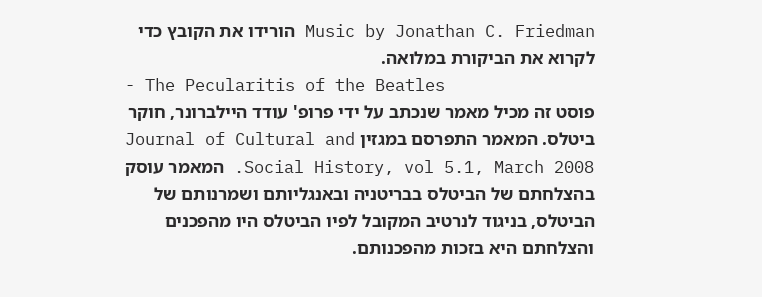Music by Jonathan C. Friedman הורידו את הקובץ כדי לקרוא את הביקורת במלואה.
- The Pecularitis of the Beatles
פוסט זה מכיל מאמר שנכתב על ידי פרופ' עודד היילברונר, חוקר ביטלס. המאמר התפרסם במגזין Journal of Cultural and Social History, vol 5.1, March 2008. המאמר עוסק בהצלחתם של הביטלס בבריטניה ובאנגליותם ושמרנותם של הביטלס, בניגוד לנרטיב המקובל לפיו הביטלס היו מהפכנים והצלחתם היא בזכות מהפכנותם.